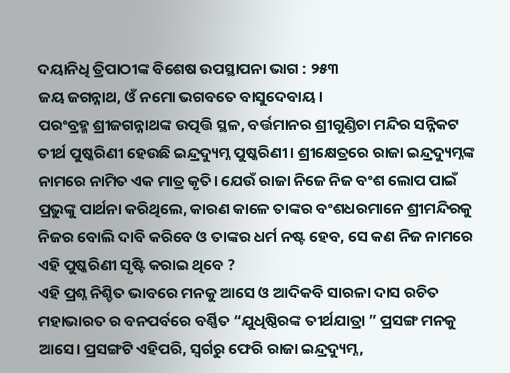ଦୟାନିଧି ତ୍ରିପାଠୀଙ୍କ ବିଶେଷ ଉପସ୍ଥାପନା ଭାଗ : ୨୫୩
ଜୟ ଜଗନ୍ନାଥ, ଓଁ ନମୋ ଭଗବତେ ବାସୁଦେବାୟ।
ପରଂବ୍ରହ୍ମ ଶ୍ରୀଜଗନ୍ନାଥଙ୍କ ଉତ୍ପତ୍ତି ସ୍ଥଳ, ବର୍ତ୍ତମାନର ଶ୍ରୀଗୁଣ୍ଡିଚା ମନ୍ଦିର ସନ୍ନିକଟ ତୀର୍ଥ ପୁଷ୍କରିଣୀ ହେଉଛି ଇନ୍ଦ୍ରଦ୍ୟୁମ୍ନ ପୁଷ୍କରିଣୀ। ଶ୍ରୀକ୍ଷେତ୍ରରେ ରାଜା ଇନ୍ଦ୍ରଦ୍ୟୁମ୍ନଙ୍କ ନାମରେ ନାମିତ ଏକ ମାତ୍ର କୃତି। ଯେଉଁ ରାଜା ନିଜେ ନିଜ ବଂଶ ଲୋପ ପାଇଁ ପ୍ରଭୁଙ୍କୁ ପାର୍ଥନା କରିଥିଲେ, କାରଣ କାଳେ ତାଙ୍କର ବଂଶଧରମାନେ ଶ୍ରୀମନ୍ଦିରକୁ ନିଜର ବୋଲି ଦାବି କରିବେ ଓ ତାଙ୍କର ଧର୍ମ ନଷ୍ଟ ହେବ, ସେ କଣ ନିଜ ନାମରେ ଏହି ପୁଷ୍କରିଣୀ ସୃଷ୍ଟି କରାଇ ଥିବେ ?
ଏହି ପ୍ରଶ୍ନ ନିଶ୍ଚିତ ଭାବରେ ମନକୁ ଆସେ ଓ ଆଦିକବି ସାରଳା ଦାସ ରଚିତ ମହାଭାରତ ର ବନପର୍ବରେ ବର୍ଣ୍ଣିତ “ଯୁଧିଷ୍ଠିରଙ୍କ ତୀର୍ଥଯାତ୍ରା ” ପ୍ରସଙ୍ଗ ମନକୁ ଆସେ। ପ୍ରସଙ୍ଗଟି ଏହିପରି, ସ୍ୱର୍ଗରୁ ଫେରି ରାଜା ଇନ୍ଦ୍ରଦ୍ୟୁମ୍ନ,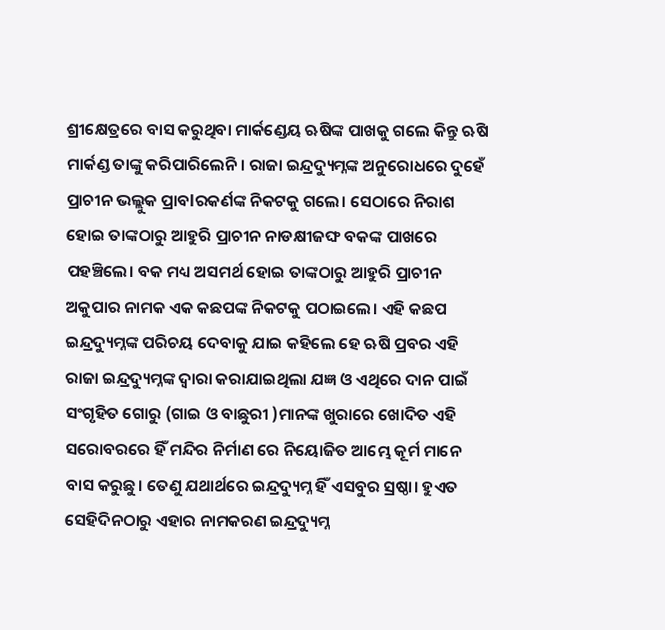ଶ୍ରୀକ୍ଷେତ୍ରରେ ବାସ କରୁଥିବା ମାର୍କଣ୍ଡେୟ ଋଷିଙ୍କ ପାଖକୁ ଗଲେ କିନ୍ତୁ ଋଷି ମାର୍କଣ୍ଡ ତାଙ୍କୁ କରିପାରିଲେନି। ରାଜା ଇନ୍ଦ୍ରଦ୍ୟୁମ୍ନଙ୍କ ଅନୁରୋଧରେ ଦୁହେଁ ପ୍ରାଚୀନ ଭଲ୍ଲୁକ ପ୍ରାବlରକର୍ଣଙ୍କ ନିକଟକୁ ଗଲେ। ସେଠାରେ ନିରାଶ ହୋଇ ତାଙ୍କଠାରୁ ଆହୁରି ପ୍ରାଚୀନ ନାଡକ୍ଷୀଜଙ୍ଘ ବକଙ୍କ ପାଖରେ ପହଞ୍ଚିଲେ। ବକ ମଧ୍ୟ ଅସମର୍ଥ ହୋଇ ତାଙ୍କଠାରୁ ଆହୁରି ପ୍ରାଚୀନ ଅକୁପାର ନାମକ ଏକ କଛପଙ୍କ ନିକଟକୁ ପଠାଇଲେ। ଏହି କଛପ ଇନ୍ଦ୍ରଦ୍ୟୁମ୍ନଙ୍କ ପରିଚୟ ଦେବାକୁ ଯାଇ କହିଲେ ହେ ଋଷି ପ୍ରବର ଏହି ରାଜା ଇନ୍ଦ୍ରଦ୍ୟୁମ୍ନଙ୍କ ଦ୍ୱାରା କରାଯାଇଥିଲା ଯଜ୍ଞ ଓ ଏଥିରେ ଦାନ ପାଇଁ ସଂଗୃହିତ ଗୋରୁ (ଗାଇ ଓ ବାଛୁରୀ )ମାନଙ୍କ ଖୁରାରେ ଖୋଦିତ ଏହି ସରୋବରରେ ହିଁ ମନ୍ଦିର ନିର୍ମାଣ ରେ ନିୟୋଜିତ ଆମ୍ଭେ କୂର୍ମ ମାନେ ବାସ କରୁଛୁ। ତେଣୁ ଯଥାର୍ଥରେ ଇନ୍ଦ୍ରଦ୍ୟୁମ୍ନ ହିଁ ଏସବୁର ସ୍ରଷ୍ଠା। ହୁଏତ ସେହିଦିନଠାରୁ ଏହାର ନାମକରଣ ଇନ୍ଦ୍ରଦ୍ୟୁମ୍ନ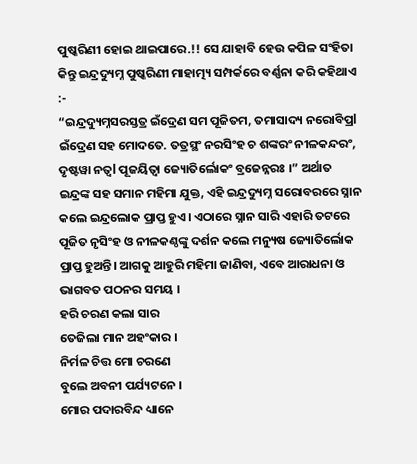ପୁଷ୍କରିଣୀ ହୋଇ ଥାଇପାରେ.!! ସେ ଯାହାବି ହେଉ କପିଳ ସଂହିତା କିନ୍ତୁ ଇନ୍ଦ୍ରଦ୍ୟୁମ୍ନ ପୁଷ୍କରିଣୀ ମାହାତ୍ମ୍ୟ ସମ୍ପର୍କରେ ବର୍ଣ୍ଣନା କରି କହିଥାଏ :-
“ଇନ୍ଦ୍ରଦ୍ୟୁମ୍ନସରସ୍ତତ୍ର ଇଁଦ୍ରେଣ ସମ ପୂଜିତମ, ତମାସାଦ୍ୟ ନରୋବିପ୍ରl ଇଁଦ୍ରେଣ ସହ ମୋଦତେ. ତତ୍ରସ୍ଥଂ ନରସିଂହ ଚ ଶଙ୍କରଂ ନୀଳକନ୍ଦରଂ, ଦୃଷ୍ଟୱା ନତ୍ୱl ପୂଜୟିତ୍ୱା ଜ୍ୟୋତିର୍ଲୋକଂ ବ୍ରଜେନ୍ନରଃ ।” ଅର୍ଥାତ ଇନ୍ଦ୍ରଙ୍କ ସହ ସମାନ ମହିମା ଯୁକ୍ତ, ଏହି ଇନ୍ଦ୍ରଦ୍ୟୁମ୍ନ ସରୋବରରେ ସ୍ନାନ କଲେ ଇନ୍ଦ୍ରଲୋକ ପ୍ରାପ୍ତ ହୁଏ। ଏଠାରେ ସ୍ନାନ ସାରି ଏହାରି ତଟରେ ପୂଜିତ ନୃସିଂହ ଓ ନୀଳକଣ୍ଠଙ୍କୁ ଦର୍ଶନ କଲେ ମନ୍ୟୁଷ ଜ୍ୟୋତିର୍ଲୋକ ପ୍ରାପ୍ତ ହୁଅନ୍ତି। ଆଗକୁ ଆହୁରି ମହିମା ଜାଣିବା, ଏବେ ଆରାଧନା ଓ ଭାଗବତ ପଠନର ସମୟ ।
ହରି ଚରଣ କଲା ସାର
ତେଜିଲା ମାନ ଅହଂକାର ।
ନିର୍ମଳ ଚିତ୍ତ ମୋ ଚରଣେ
ବୁଲେ ଅବନୀ ପର୍ଯ୍ୟଟନେ ।
ମୋର ପଦାରବିନ୍ଦ ଧ୍ୟାନେ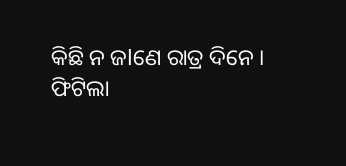କିଛି ନ ଜlଣେ ରାତ୍ର ଦିନେ ।
ଫିଟିଲା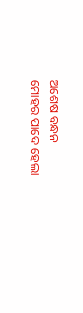ଅଶେଷ ବନ୍ଧନ
ମୋହର ପାଦେ ହେଲା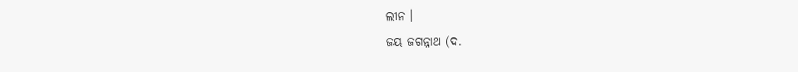ଲୀନ ।
ଜୟ ଜଗନ୍ନାଥ (ଦ.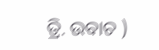ତ୍ରି. ଉବାଚ )